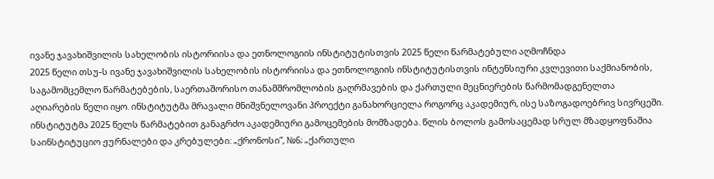ივანე ჯავახიშვილის სახელობის ისტორიისა და ეთნოლოგიის ინსტიტუტისთვის 2025 წელი წარმატებული აღმოჩნდა
2025 წელი თსუ-ს ივანე ჯავახიშვილის სახელობის ისტორიისა და ეთნოლოგიის ინსტიტუტისთვის ინტენსიური კვლევითი საქმიანობის, საგამომცემლო წარმატებების, საერთაშორისო თანამშრომლობის გაღრმავების და ქართული მეცნიერების წარმომადგენელთა აღიარების წელი იყო. ინსტიტუტმა მრავალი მნიშვნელოვანი პროექტი განახორციელა როგორც აკადემიურ, ისე საზოგადოებრივ სივრცეში.
ინსტიტუტმა 2025 წელს წარმატებით განაგრძო აკადემიური გამოცემების მომზადება. წლის ბოლოს გამოსაცემად სრულ მზადყოფნაშია საინსტიტუციო ჟურნალები და კრებულები: „ქრონოსი“, №6; „ქართული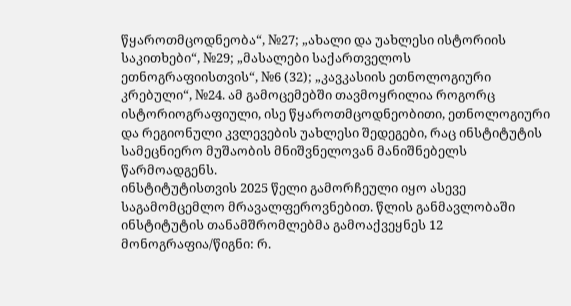წყაროთმცოდნეობა“, №27; „ახალი და უახლესი ისტორიის საკითხები“, №29; „მასალები საქართველოს ეთნოგრაფიისთვის“, №6 (32); „კავკასიის ეთნოლოგიური კრებული“, №24. ამ გამოცემებში თავმოყრილია როგორც ისტორიოგრაფიული, ისე წყაროთმცოდნეობითი, ეთნოლოგიური და რეგიონული კვლევების უახლესი შედეგები, რაც ინსტიტუტის სამეცნიერო მუშაობის მნიშვნელოვან მანიშნებელს წარმოადგენს.
ინსტიტუტისთვის 2025 წელი გამორჩეული იყო ასევე საგამომცემლო მრავალფეროვნებით. წლის განმავლობაში ინსტიტუტის თანამშრომლებმა გამოაქვეყნეს 12 მონოგრაფია/წიგნი: რ.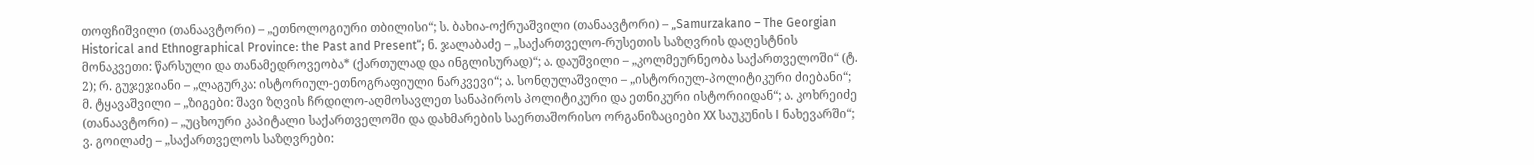თოფჩიშვილი (თანაავტორი) – „ეთნოლოგიური თბილისი“; ს. ბახია-ოქრუაშვილი (თანაავტორი) – „Samurzakano – The Georgian Historical and Ethnographical Province: the Past and Present“; ნ. ჯალაბაძე – „საქართველო-რუსეთის საზღვრის დაღესტნის მონაკვეთი: წარსული და თანამედროვეობა* (ქართულად და ინგლისურად)“; ა. დაუშვილი – „კოლმეურნეობა საქართველოში“ (ტ. 2); რ. გუჯეჯიანი – „ლაგურკა: ისტორიულ-ეთნოგრაფიული ნარკვევი“; ა. სონღულაშვილი – „ისტორიულ-პოლიტიკური ძიებანი“; მ. ტყავაშვილი – „ზიგები: შავი ზღვის ჩრდილო-აღმოსავლეთ სანაპიროს პოლიტიკური და ეთნიკური ისტორიიდან“; ა. კოხრეიძე (თანაავტორი) – „უცხოური კაპიტალი საქართველოში და დახმარების საერთაშორისო ორგანიზაციები XX საუკუნის I ნახევარში“; ვ. გოილაძე – „საქართველოს საზღვრები: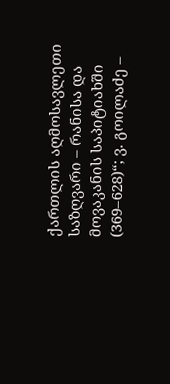ქართლის აღმოსავლეთი საზღვარი – რანისა და მოვაკანის საპიტიახში (369–628)“; ვ. გოილაძე –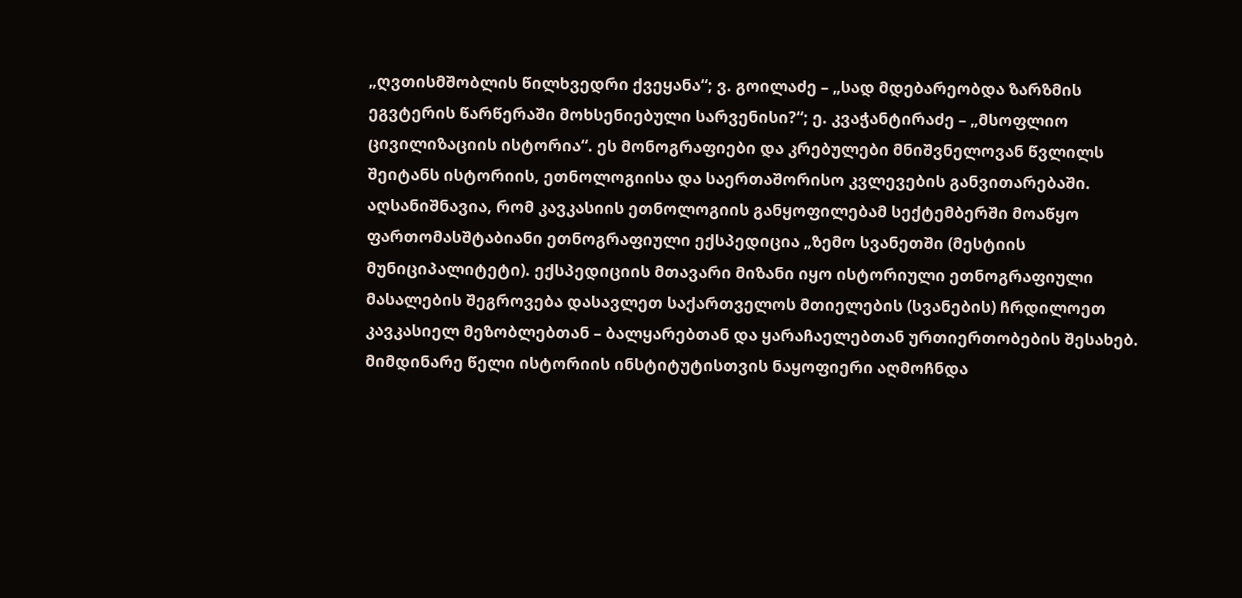„ღვთისმშობლის წილხვედრი ქვეყანა“; ვ. გოილაძე – „სად მდებარეობდა ზარზმის ეგვტერის წარწერაში მოხსენიებული სარვენისი?“; ე. კვაჭანტირაძე – „მსოფლიო ცივილიზაციის ისტორია“. ეს მონოგრაფიები და კრებულები მნიშვნელოვან წვლილს შეიტანს ისტორიის, ეთნოლოგიისა და საერთაშორისო კვლევების განვითარებაში.
აღსანიშნავია, რომ კავკასიის ეთნოლოგიის განყოფილებამ სექტემბერში მოაწყო ფართომასშტაბიანი ეთნოგრაფიული ექსპედიცია „ზემო სვანეთში (მესტიის მუნიციპალიტეტი). ექსპედიციის მთავარი მიზანი იყო ისტორიული ეთნოგრაფიული მასალების შეგროვება დასავლეთ საქართველოს მთიელების (სვანების) ჩრდილოეთ კავკასიელ მეზობლებთან – ბალყარებთან და ყარაჩაელებთან ურთიერთობების შესახებ.
მიმდინარე წელი ისტორიის ინსტიტუტისთვის ნაყოფიერი აღმოჩნდა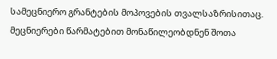სამეცნიერო გრანტების მოპოვების თვალსაზრისითაც. მეცნიერები წარმატებით მონაწილეობდნენ შოთა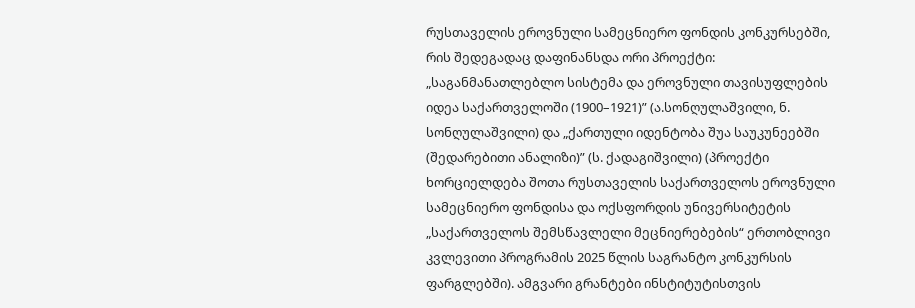რუსთაველის ეროვნული სამეცნიერო ფონდის კონკურსებში, რის შედეგადაც დაფინანსდა ორი პროექტი: „საგანმანათლებლო სისტემა და ეროვნული თავისუფლების იდეა საქართველოში (1900–1921)” (ა.სონღულაშვილი, ნ. სონღულაშვილი) და „ქართული იდენტობა შუა საუკუნეებში (შედარებითი ანალიზი)” (ს. ქადაგიშვილი) (პროექტი ხორციელდება შოთა რუსთაველის საქართველოს ეროვნული სამეცნიერო ფონდისა და ოქსფორდის უნივერსიტეტის „საქართველოს შემსწავლელი მეცნიერებების“ ერთობლივი კვლევითი პროგრამის 2025 წლის საგრანტო კონკურსის ფარგლებში). ამგვარი გრანტები ინსტიტუტისთვის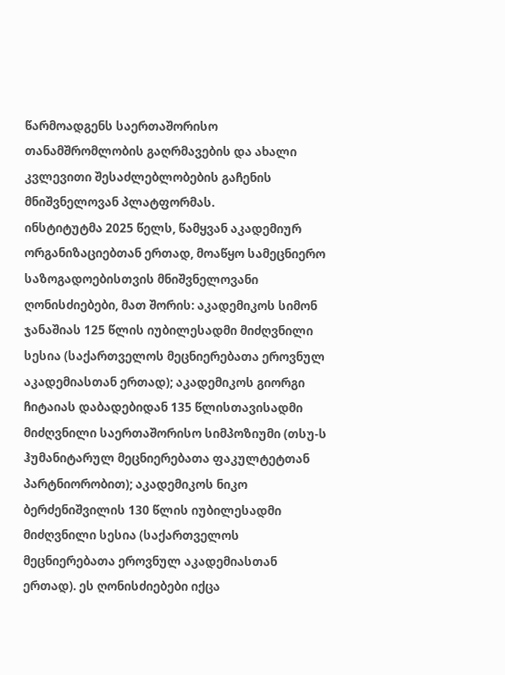წარმოადგენს საერთაშორისო თანამშრომლობის გაღრმავების და ახალი კვლევითი შესაძლებლობების გაჩენის მნიშვნელოვან პლატფორმას.
ინსტიტუტმა 2025 წელს, წამყვან აკადემიურ ორგანიზაციებთან ერთად, მოაწყო სამეცნიერო საზოგადოებისთვის მნიშვნელოვანი ღონისძიებები, მათ შორის: აკადემიკოს სიმონ ჯანაშიას 125 წლის იუბილესადმი მიძღვნილი სესია (საქართველოს მეცნიერებათა ეროვნულ აკადემიასთან ერთად); აკადემიკოს გიორგი ჩიტაიას დაბადებიდან 135 წლისთავისადმი მიძღვნილი საერთაშორისო სიმპოზიუმი (თსუ-ს ჰუმანიტარულ მეცნიერებათა ფაკულტეტთან პარტნიორობით); აკადემიკოს ნიკო ბერძენიშვილის 130 წლის იუბილესადმი მიძღვნილი სესია (საქართველოს მეცნიერებათა ეროვნულ აკადემიასთან ერთად). ეს ღონისძიებები იქცა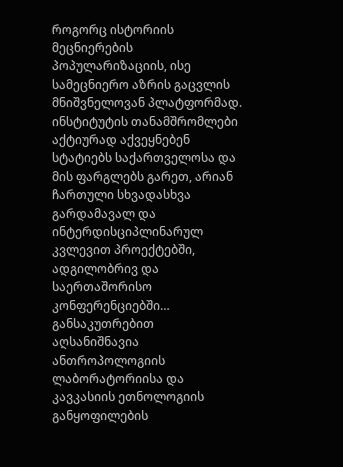როგორც ისტორიის მეცნიერების პოპულარიზაციის, ისე სამეცნიერო აზრის გაცვლის მნიშვნელოვან პლატფორმად.
ინსტიტუტის თანამშრომლები აქტიურად აქვეყნებენ სტატიებს საქართველოსა და მის ფარგლებს გარეთ, არიან ჩართული სხვადასხვა გარდამავალ და ინტერდისციპლინარულ კვლევით პროექტებში, ადგილობრივ და საერთაშორისო კონფერენციებში… განსაკუთრებით აღსანიშნავია ანთროპოლოგიის ლაბორატორიისა და კავკასიის ეთნოლოგიის განყოფილების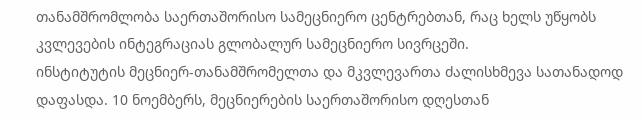თანამშრომლობა საერთაშორისო სამეცნიერო ცენტრებთან, რაც ხელს უწყობს კვლევების ინტეგრაციას გლობალურ სამეცნიერო სივრცეში.
ინსტიტუტის მეცნიერ-თანამშრომელთა და მკვლევართა ძალისხმევა სათანადოდ დაფასდა. 10 ნოემბერს, მეცნიერების საერთაშორისო დღესთან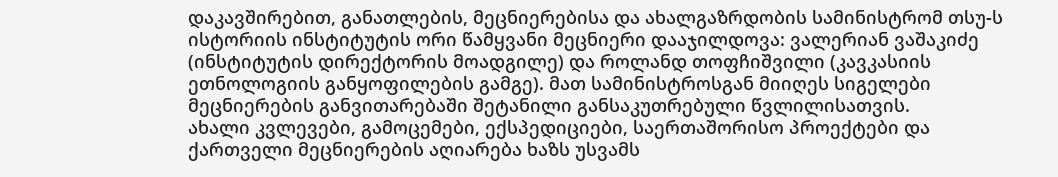დაკავშირებით, განათლების, მეცნიერებისა და ახალგაზრდობის სამინისტრომ თსუ-ს ისტორიის ინსტიტუტის ორი წამყვანი მეცნიერი დააჯილდოვა: ვალერიან ვაშაკიძე (ინსტიტუტის დირექტორის მოადგილე) და როლანდ თოფჩიშვილი (კავკასიის ეთნოლოგიის განყოფილების გამგე). მათ სამინისტროსგან მიიღეს სიგელები მეცნიერების განვითარებაში შეტანილი განსაკუთრებული წვლილისათვის.
ახალი კვლევები, გამოცემები, ექსპედიციები, საერთაშორისო პროექტები და ქართველი მეცნიერების აღიარება ხაზს უსვამს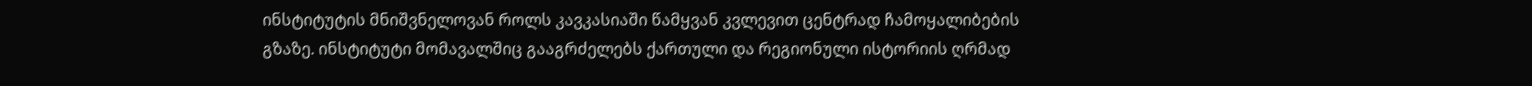ინსტიტუტის მნიშვნელოვან როლს კავკასიაში წამყვან კვლევით ცენტრად ჩამოყალიბების გზაზე. ინსტიტუტი მომავალშიც გააგრძელებს ქართული და რეგიონული ისტორიის ღრმად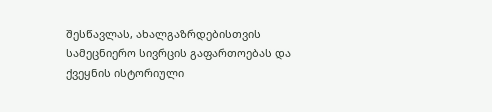შესწავლას, ახალგაზრდებისთვის სამეცნიერო სივრცის გაფართოებას და ქვეყნის ისტორიული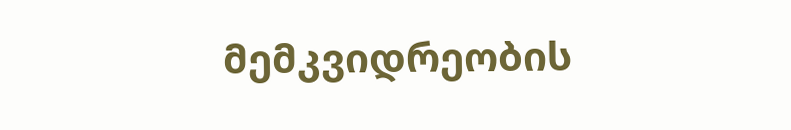მემკვიდრეობის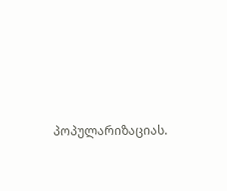პოპულარიზაციას.